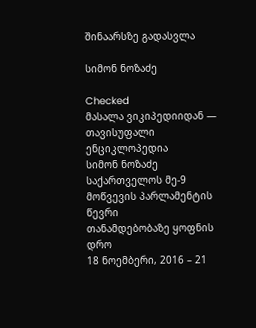შინაარსზე გადასვლა

სიმონ ნოზაძე

Checked
მასალა ვიკიპედიიდან — თავისუფალი ენციკლოპედია
სიმონ ნოზაძე
საქართველოს მე-9 მოწვევის პარლამენტის წევრი
თანამდებობაზე ყოფნის დრო
18 ნოემბერი, 2016 – 21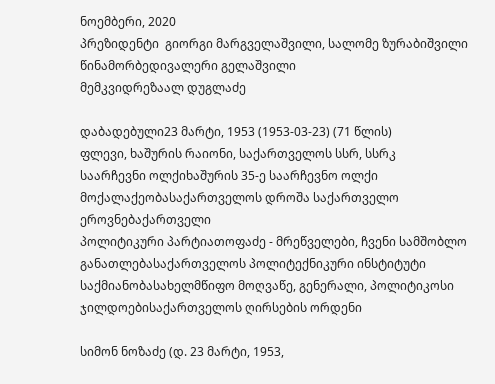ნოემბერი, 2020
პრეზიდენტი  გიორგი მარგველაშვილი, სალომე ზურაბიშვილი
წინამორბედივალერი გელაშვილი
მემკვიდრეზაალ დუგლაძე

დაბადებული23 მარტი, 1953 (1953-03-23) (71 წლის)
ფლევი, ხაშურის რაიონი, საქართველოს სსრ, სსრკ
საარჩევნი ოლქიხაშურის 35-ე საარჩევნო ოლქი
მოქალაქეობასაქართველოს დროშა საქართველო
ეროვნებაქართველი
პოლიტიკური პარტიათოფაძე - მრეწველები, ჩვენი სამშობლო
განათლებასაქართველოს პოლიტექნიკური ინსტიტუტი
საქმიანობასახელმწიფო მოღვაწე, გენერალი, პოლიტიკოსი
ჯილდოებისაქართველოს ღირსების ორდენი

სიმონ ნოზაძე (დ. 23 მარტი, 1953,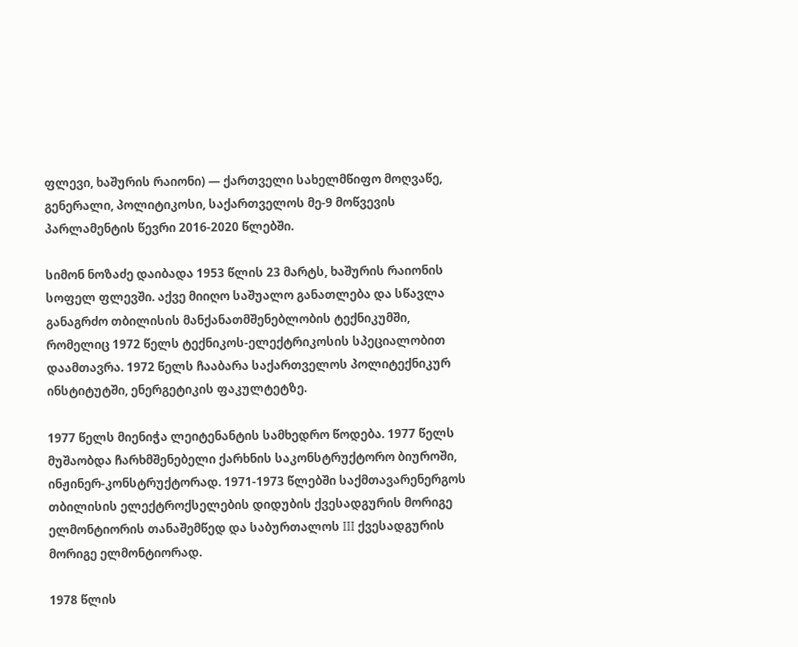ფლევი, ხაშურის რაიონი) — ქართველი სახელმწიფო მოღვაწე, გენერალი, პოლიტიკოსი, საქართველოს მე-9 მოწვევის პარლამენტის წევრი 2016-2020 წლებში.

სიმონ ნოზაძე დაიბადა 1953 წლის 23 მარტს, ხაშურის რაიონის სოფელ ფლევში. აქვე მიიღო საშუალო განათლება და სწავლა განაგრძო თბილისის მანქანათმშენებლობის ტექნიკუმში, რომელიც 1972 წელს ტექნიკოს-ელექტრიკოსის სპეციალობით დაამთავრა. 1972 წელს ჩააბარა საქართველოს პოლიტექნიკურ ინსტიტუტში, ენერგეტიკის ფაკულტეტზე.

1977 წელს მიენიჭა ლეიტენანტის სამხედრო წოდება. 1977 წელს მუშაობდა ჩარხმშენებელი ქარხნის საკონსტრუქტორო ბიუროში, ინჟინერ-კონსტრუქტორად. 1971-1973 წლებში საქმთავარენერგოს თბილისის ელექტროქსელების დიდუბის ქვესადგურის მორიგე ელმონტიორის თანაშემწედ და საბურთალოს III ქვესადგურის მორიგე ელმონტიორად.

1978 წლის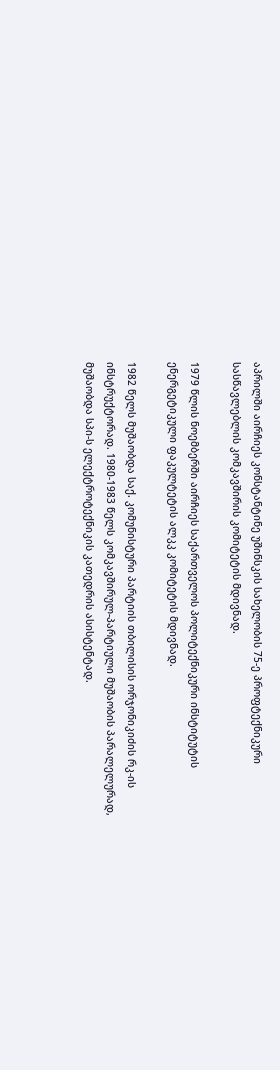აპრილში აირჩიეს კონსტანტინე უშინსკის სახელობის 75-ე პროფტექნიკური სასწავლებლის კომკავშირის კომიტეტის მდივნად.

1979 წლის ნოემბერში აირჩიეს საქართველოს პოლიტექნიკური ინსტიტუტის ენერგეტიკული ფაკულტეტის ალკკ კომიტეტის მდივნად.

1982 წელს მუშაობდა საქ. კომუნისტური პარტიის თბილისის ორჯონიკიძის რკ-ის ინსტრუქტორად. 1980-1983 წელს კომკავშირულ-პარტიული მუშაობის პარალელურად, მუშაობდა სპი-ს ელექტროტექნიკის კათედრის ასისტენტად.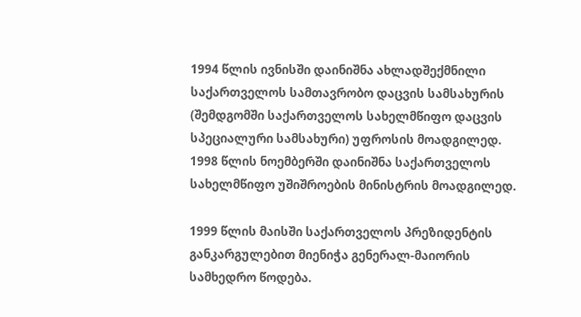1994 წლის ივნისში დაინიშნა ახლადშექმნილი საქართველოს სამთავრობო დაცვის სამსახურის (შემდგომში საქართველოს სახელმწიფო დაცვის სპეციალური სამსახური) უფროსის მოადგილედ. 1998 წლის ნოემბერში დაინიშნა საქართველოს სახელმწიფო უშიშროების მინისტრის მოადგილედ.

1999 წლის მაისში საქართველოს პრეზიდენტის განკარგულებით მიენიჭა გენერალ-მაიორის სამხედრო წოდება.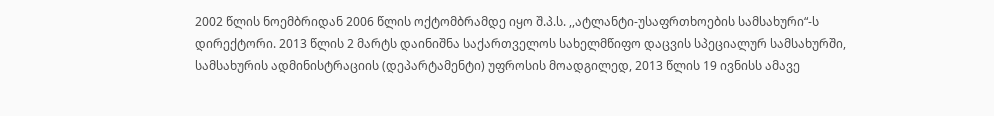2002 წლის ნოემბრიდან 2006 წლის ოქტომბრამდე იყო შ.პ.ს. ,,ატლანტი-უსაფრთხოების სამსახური“-ს დირექტორი. 2013 წლის 2 მარტს დაინიშნა საქართველოს სახელმწიფო დაცვის სპეციალურ სამსახურში, სამსახურის ადმინისტრაციის (დეპარტამენტი) უფროსის მოადგილედ, 2013 წლის 19 ივნისს ამავე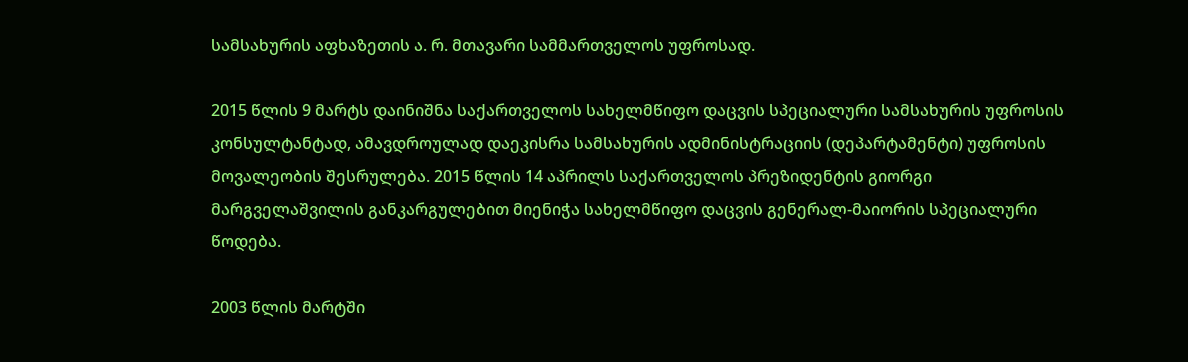სამსახურის აფხაზეთის ა. რ. მთავარი სამმართველოს უფროსად.

2015 წლის 9 მარტს დაინიშნა საქართველოს სახელმწიფო დაცვის სპეციალური სამსახურის უფროსის კონსულტანტად, ამავდროულად დაეკისრა სამსახურის ადმინისტრაციის (დეპარტამენტი) უფროსის მოვალეობის შესრულება. 2015 წლის 14 აპრილს საქართველოს პრეზიდენტის გიორგი მარგველაშვილის განკარგულებით მიენიჭა სახელმწიფო დაცვის გენერალ-მაიორის სპეციალური წოდება.

2003 წლის მარტში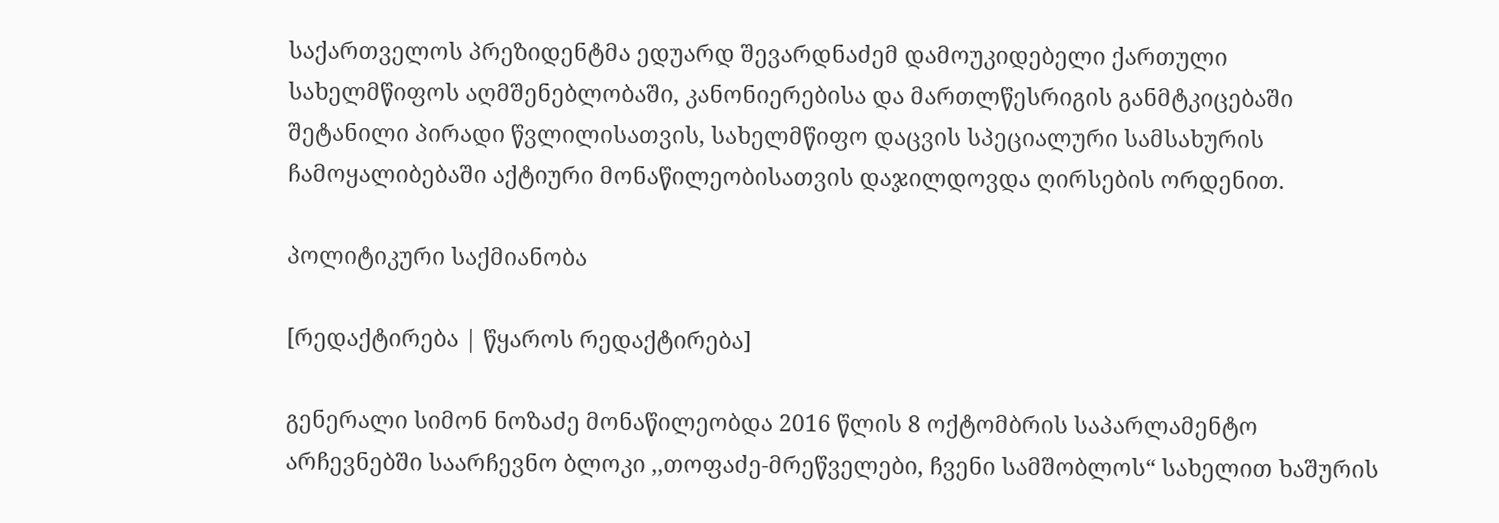საქართველოს პრეზიდენტმა ედუარდ შევარდნაძემ დამოუკიდებელი ქართული სახელმწიფოს აღმშენებლობაში, კანონიერებისა და მართლწესრიგის განმტკიცებაში შეტანილი პირადი წვლილისათვის, სახელმწიფო დაცვის სპეციალური სამსახურის ჩამოყალიბებაში აქტიური მონაწილეობისათვის დაჯილდოვდა ღირსების ორდენით.

პოლიტიკური საქმიანობა

[რედაქტირება | წყაროს რედაქტირება]

გენერალი სიმონ ნოზაძე მონაწილეობდა 2016 წლის 8 ოქტომბრის საპარლამენტო არჩევნებში საარჩევნო ბლოკი ,,თოფაძე-მრეწველები, ჩვენი სამშობლოს“ სახელით ხაშურის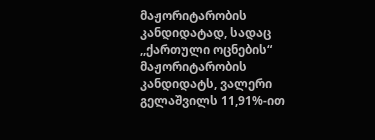მაჟორიტარობის კანდიდატად, სადაც ,,ქართული ოცნების“ მაჟორიტარობის კანდიდატს, ვალერი გელაშვილს 11,91%-ით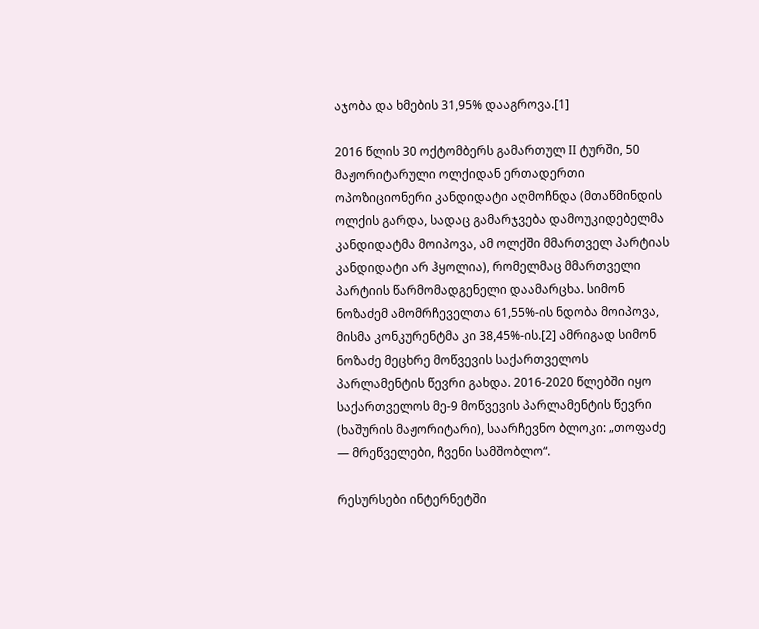აჯობა და ხმების 31,95% დააგროვა.[1]

2016 წლის 30 ოქტომბერს გამართულ II ტურში, 50 მაჟორიტარული ოლქიდან ერთადერთი ოპოზიციონერი კანდიდატი აღმოჩნდა (მთაწმინდის ოლქის გარდა, სადაც გამარჯვება დამოუკიდებელმა კანდიდატმა მოიპოვა, ამ ოლქში მმართველ პარტიას კანდიდატი არ ჰყოლია), რომელმაც მმართველი პარტიის წარმომადგენელი დაამარცხა. სიმონ ნოზაძემ ამომრჩეველთა 61,55%-ის ნდობა მოიპოვა, მისმა კონკურენტმა კი 38,45%-ის.[2] ამრიგად სიმონ ნოზაძე მეცხრე მოწვევის საქართველოს პარლამენტის წევრი გახდა. 2016-2020 წლებში იყო საქართველოს მე-9 მოწვევის პარლამენტის წევრი (ხაშურის მაჟორიტარი), საარჩევნო ბლოკი: „თოფაძე — მრეწველები, ჩვენი სამშობლო“.

რესურსები ინტერნეტში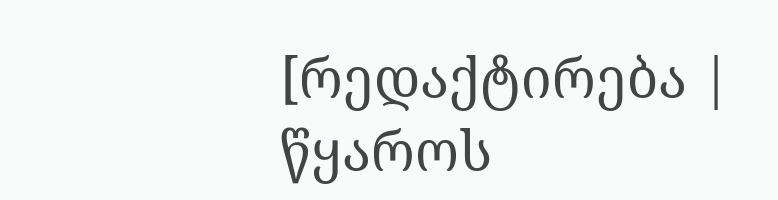[რედაქტირება | წყაროს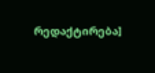რედაქტირება]